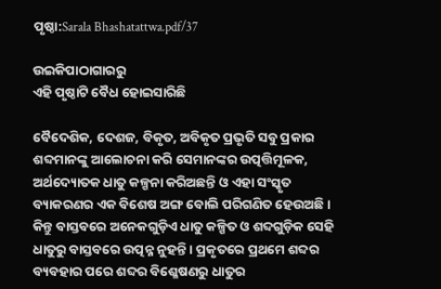ପୃଷ୍ଠା:Sarala Bhashatattwa.pdf/37

ଉଇକିପାଠାଗାର‌ରୁ
ଏହି ପୃଷ୍ଠାଟି ବୈଧ ହୋଇସାରିଛି

ବୈଦେଶିକ, ଦେଶଜ, ବିକୃତ, ଅବିକୃତ ପ୍ରଭୃତି ସବୁ ପ୍ରକାର ଶବ୍ଦମାନଙ୍କୁ ଆଲୋଚନା କରି ସେମାନଙ୍କର ଉତ୍ପତ୍ତିମୂଳକ, ଅର୍ଥଦ୍ୟୋତକ ଧାତୁ କଳ୍ପନା କରିଅଛନ୍ତି ଓ ଏହା ସଂସ୍କୃତ ବ୍ୟାକରଣର ଏକ ବିଶେଷ ଅଙ୍ଗ ବୋଲି ପରିଗଣିତ ହେଉଅଛି । କିନ୍ତୁ ବାସ୍ତବରେ ଅନେକଗୁଡ଼ିଏ ଧାତୁ କଳ୍ପିତ ଓ ଶବ୍ଦଗୁଡ଼ିକ ସେହି ଧାତୁରୁ ବାସ୍ତବରେ ଉତ୍ପନ୍ନ ନୁହନ୍ତି । ପ୍ରକୃତରେ ପ୍ରଥମେ ଶବ୍ଦର ବ୍ୟବହାର ପରେ ଶବ୍ଦର ବିଶ୍ଳେଷଣରୁ ଧାତୁର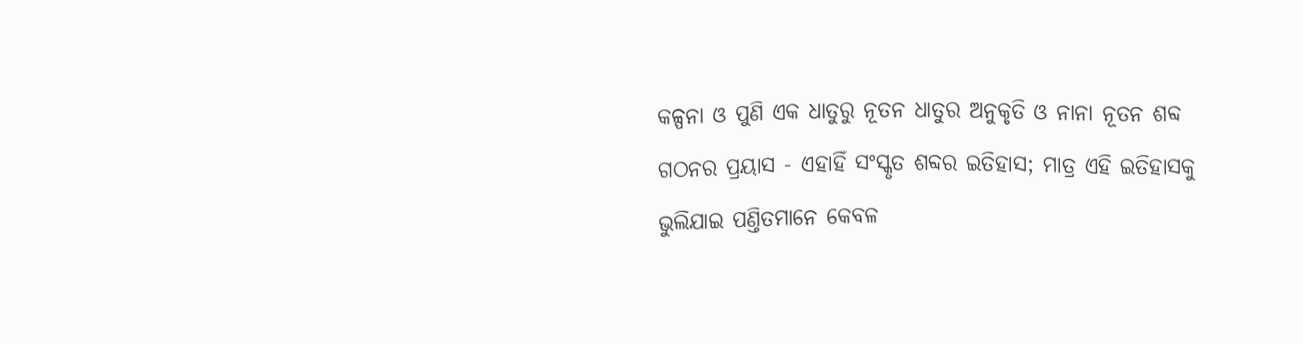କଳ୍ପନା ଓ ପୁଣି ଏକ ଧାତୁରୁ ନୂତନ ଧାତୁର ଅନୁକୃତି ଓ ନାନା ନୂତନ ଶବ୍ଦ ଗଠନର ପ୍ରୟାସ - ଏହାହିଁ ସଂସ୍କୃତ ଶବ୍ଦର ଇତିହାସ; ମାତ୍ର ଏହି ଇତିହାସକୁ ଭୁଲିଯାଇ ପଣ୍ତିତମାନେ କେବଳ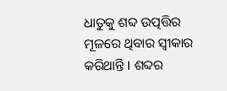ଧାତୁକୁ ଶବ୍ଦ ଉତ୍ପତ୍ତିର ମୂଳରେ ଥିବାର ସ୍ୱୀକାର କରିଥାନ୍ତି । ଶବ୍ଦର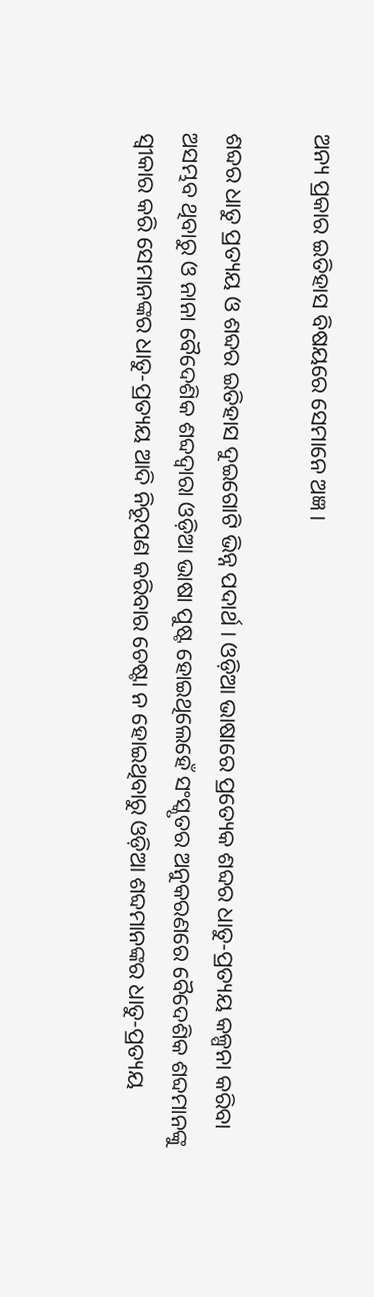ଅନ୍ୟ ପ୍ରକାର ଇତିହାସ ବିଷୟରେ ସେମାନେ ଅଜ୍ଞ ।

ଶବ୍ଦର ଧାତୁ ପ୍ରତ୍ୟୟ ଓ ଶବ୍ଦର ଇତିହାସ ଦୁଇଗୋଟି ଭିନ୍ନ ପଦାର୍ଥ । ଓଡ଼ିଆ ଭାଷାରେ ପ୍ରତ୍ୟେକ ଶବ୍ଦର ଧାତୁ-ପ୍ରତ୍ୟୟ କଳ୍ପନା କରିବା ଅସମ୍ଭବ ଥିବାରୁ ଓ ନାନା ବୈଦେଶିକ ଶବ୍ଦଦ୍ୱାରା ଓଡ଼ିଆ ଭାଷା ପୁଷ୍ଟ ହୋଇଥିଲେହେଁ ସଂସ୍କୃତର ଅନୁକରଣରେ ବୈଦେଶିକ ଶବ୍ଦମାନଙ୍କୁ ସ୍ୱୀକାର କରି ସେମାନଙ୍କର ଧାତୁ-ପ୍ରତ୍ୟୟ ଆଦି ନିରୂପଣ କରିବାର ଚେଷ୍ଟା ନ ହୋଇଥିବାରୁ ଓଡ଼ିଆ ଶବ୍ଦମାନଙ୍କର ଧାତୁ-ପ୍ରତ୍ୟୟ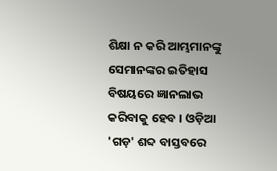ଶିକ୍ଷା ନ କରି ଆମ୍ଭମାନଙ୍କୁ ସେମାନଙ୍କର ଇତିହାସ ବିଷୟରେ ଜ୍ଞାନଲାଭ କରିବାକୁ ହେବ । ଓଡ଼ିଆ 'ଗଡ଼' ଶବ୍ଦ ବାସ୍ତବରେ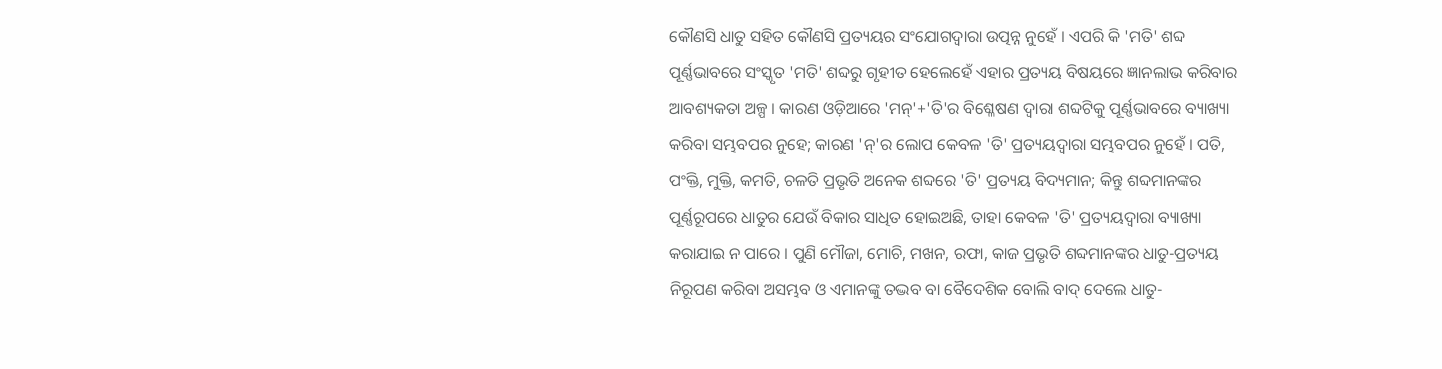କୌଣସି ଧାତୁ ସହିତ କୌଣସି ପ୍ରତ୍ୟୟର ସଂଯୋଗଦ୍ୱାରା ଉତ୍ପନ୍ନ ନୁହେଁ । ଏପରି କି 'ମତି' ଶବ୍ଦ ପୂର୍ଣ୍ଣଭାବରେ ସଂସ୍କୃତ 'ମତି' ଶବ୍ଦରୁ ଗୃହୀତ ହେଲେହେଁ ଏହାର ପ୍ରତ୍ୟୟ ବିଷୟରେ ଜ୍ଞାନଲାଭ କରିବାର ଆବଶ୍ୟକତା ଅଳ୍ପ । କାରଣ ଓଡ଼ିଆରେ 'ମନ୍'+'ତି'ର ବିଶ୍ଳେଷଣ ଦ୍ୱାରା ଶବ୍ଦଟିକୁ ପୂର୍ଣ୍ଣଭାବରେ ବ୍ୟାଖ୍ୟା କରିବା ସମ୍ଭବପର ନୁହେ; କାରଣ 'ନ୍'ର ଲୋପ କେବଳ 'ତି' ପ୍ରତ୍ୟୟଦ୍ୱାରା ସମ୍ଭବପର ନୁହେଁ । ପତି, ପଂକ୍ତି, ମୁକ୍ତି, କମତି, ଚଳତି ପ୍ରଭୃତି ଅନେକ ଶବ୍ଦରେ 'ତି' ପ୍ରତ୍ୟୟ ବିଦ୍ୟମାନ; କିନ୍ତୁ ଶବ୍ଦମାନଙ୍କର ପୂର୍ଣ୍ଣରୂପରେ ଧାତୁର ଯେଉଁ ବିକାର ସାଧିତ ହୋଇଅଛି, ତାହା କେବଳ 'ତି' ପ୍ରତ୍ୟୟଦ୍ୱାରା ବ୍ୟାଖ୍ୟା କରାଯାଇ ନ ପାରେ । ପୁଣି ମୌଜା, ମୋଚି, ମଖନ, ରଫା, କାଜ ପ୍ରଭୃତି ଶବ୍ଦମାନଙ୍କର ଧାତୁ-ପ୍ରତ୍ୟୟ ନିରୂପଣ କରିବା ଅସମ୍ଭବ ଓ ଏମାନଙ୍କୁ ତଦ୍ଭବ ବା ବୈଦେଶିକ ବୋଲି ବାଦ୍ ଦେଲେ ଧାତୁ-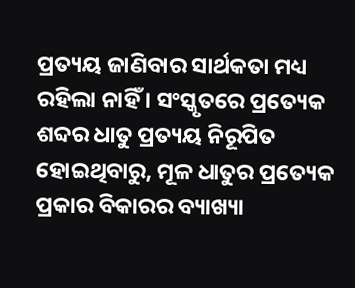ପ୍ରତ୍ୟୟ ଜାଣିବାର ସାର୍ଥକତା ମଧ୍ୟ ରହିଲା ନାହିଁ । ସଂସ୍କୃତରେ ପ୍ରତ୍ୟେକ ଶବ୍ଦର ଧାତୁ ପ୍ରତ୍ୟୟ ନିରୂପିତ ହୋଇଥିବାରୁ, ମୂଳ ଧାତୁର ପ୍ରତ୍ୟେକ ପ୍ରକାର ବିକାରର ବ୍ୟାଖ୍ୟା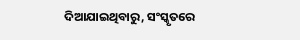ଦିଆଯାଇଥିବାରୁ, ସଂସ୍କୃତରେ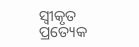ସ୍ୱୀକୃତ ପ୍ରତ୍ୟେକ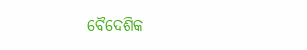ବୈଦେଶିକ